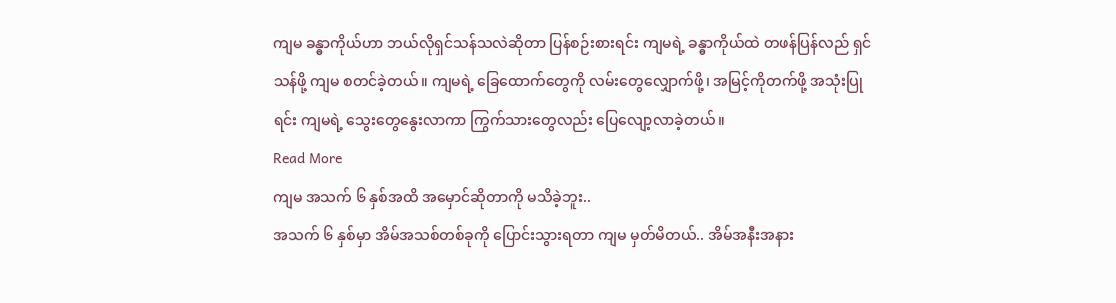ကျမ ခန္ဓာကိုယ်ဟာ ဘယ်လိုရှင်သန်သလဲဆိုတာ ပြန်စဉ်းစားရင်း ကျမရဲ့ ခန္ဓာကိုယ်ထဲ တဖန်ပြန်လည် ရှင်သန်ဖို့ ကျမ စတင်ခဲ့တယ်။ ကျမရဲ့ ခြေထောက်တွေကို လမ်းတွေလျှောက်ဖို့၊ အမြင့်ကိုတက်ဖို့ အသုံးပြုရင်း ကျမရဲ့ သွေးတွေနွေးလာကာ ကြွက်သားတွေလည်း ပြေလျော့လာခဲ့တယ်။
Read More
ကျမ အသက် ၆ နှစ်အထိ အမှောင်ဆိုတာကို မသိခဲ့ဘူး..
အသက် ၆ နှစ်မှာ အိမ်အသစ်တစ်ခုကို ပြောင်းသွားရတာ ကျမ မှတ်မိတယ်.. အိမ်အနီးအနား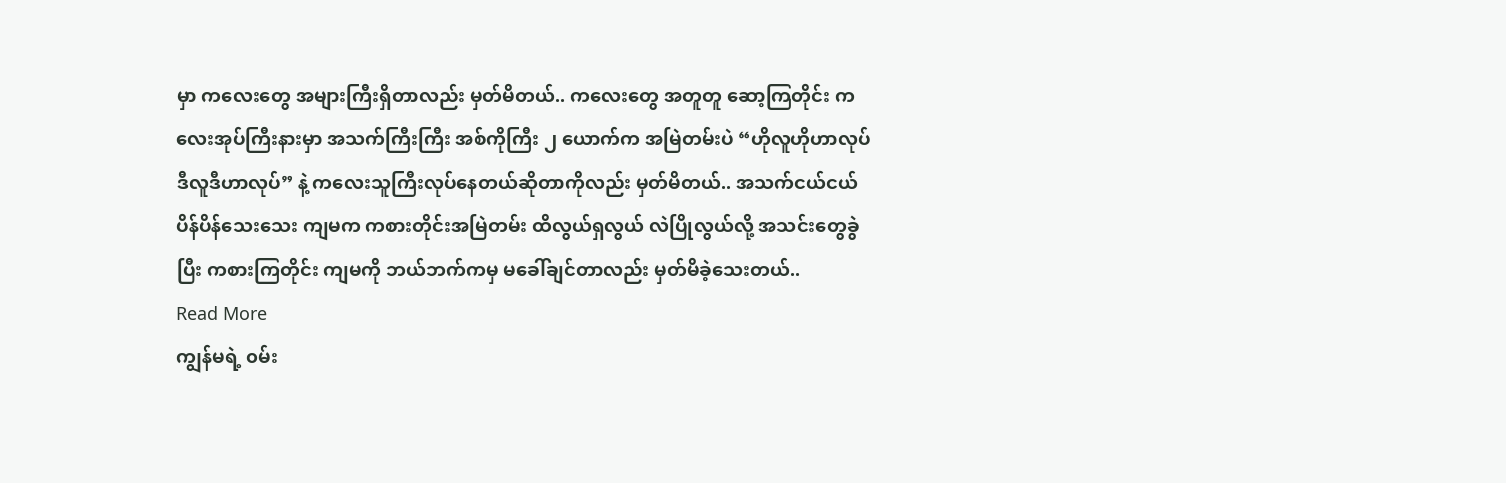မှာ ကလေးတွေ အများကြီးရှိတာလည်း မှတ်မိတယ်.. ကလေးတွေ အတူတူ ဆော့ကြတိုင်း ကလေးအုပ်ကြီးနားမှာ အသက်ကြီးကြီး အစ်ကိုကြီး ၂ ယောက်က အမြဲတမ်းပဲ “ဟိုလူဟိုဟာလုပ် ဒီလူဒီဟာလုပ်” နဲ့ ကလေးသူကြီးလုပ်နေတယ်ဆိုတာကိုလည်း မှတ်မိတယ်.. အသက်ငယ်ငယ် ပိန်ပိန်သေးသေး ကျမက ကစားတိုင်းအမြဲတမ်း ထိလွယ်ရှလွယ် လဲပြိုလွယ်လို့ အသင်းတွေခွဲပြီး ကစားကြတိုင်း ကျမကို ဘယ်ဘက်ကမှ မခေါ်ချင်တာလည်း မှတ်မိခဲ့သေးတယ်..
Read More
ကျွန်မရဲ့ ၀မ်း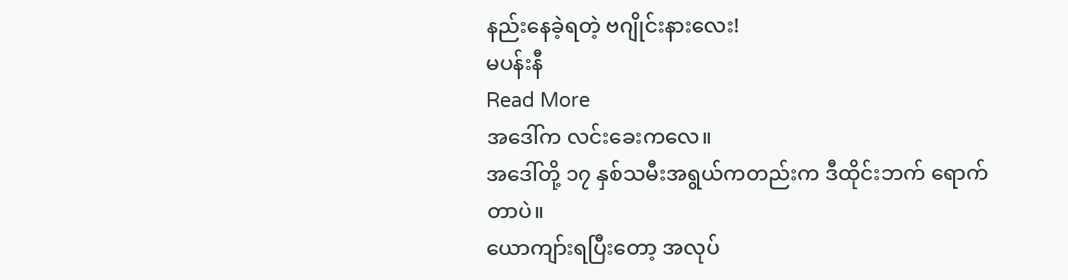နည်းနေခဲ့ရတဲ့ ဗဂျိုင်းနားလေး!
မပန်းနီ
Read More
အဒေါ်က လင်းခေးကလေ။
အဒေါ်တို့ ၁၇ နှစ်သမီးအရွယ်ကတည်းက ဒီထိုင်းဘက် ရောက်တာပဲ။
ယောကျာ်းရပြီးတော့ အလုပ်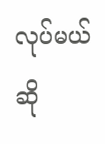လုပ်မယ်ဆို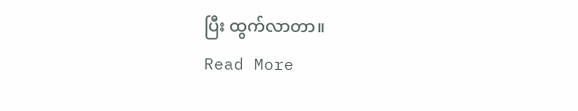ပြီး ထွက်လာတာ။
Read More